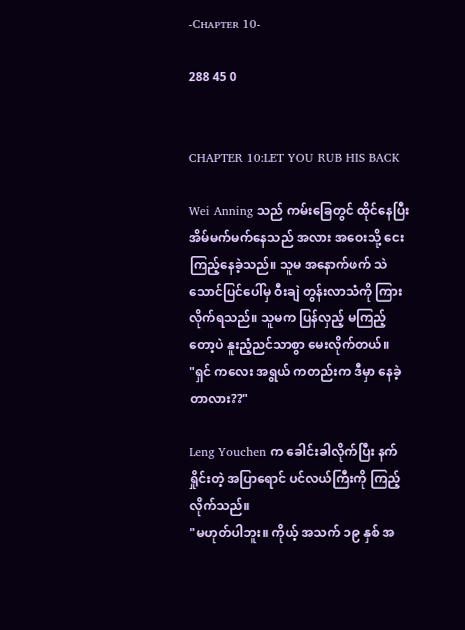-Cʜᴀᴘᴛᴇʀ 10-

288 45 0


CHAPTER 10:LET YOU RUB HIS BACK

Wei Anning သည် ကမ်းခြေတွင် ထိုင်နေပြီး အိမ်မက်မက်နေသည် အလား အဝေးသို့ ငေးကြည့်နေခဲ့သည်။ သူမ အနောက်ဖက် သဲသောင်ပြင်ပေါ်မှ ဝီးချဲ တွန်းလာသံကို ကြားလိုက်ရသည်။ သူမက ပြန်လှည့် မကြည့်တော့ပဲ နူးညံ့ညင်သာစွာ မေးလိုက်တယ်။
"ရှင် ကလေး အရွယ် ကတည်းက ဒီမှာ နေခဲ့တာလား??"

Leng Youchen က ခေါင်းခါလိုက်ပြီး နက်ရှိုင်းတဲ့ အပြာရောင် ပင်လယ်ကြီးကို ကြည့်လိုက်သည်။
"မဟုတ်ပါဘူး။ ကိုယ့် အသက် ၁၉ နှစ် အ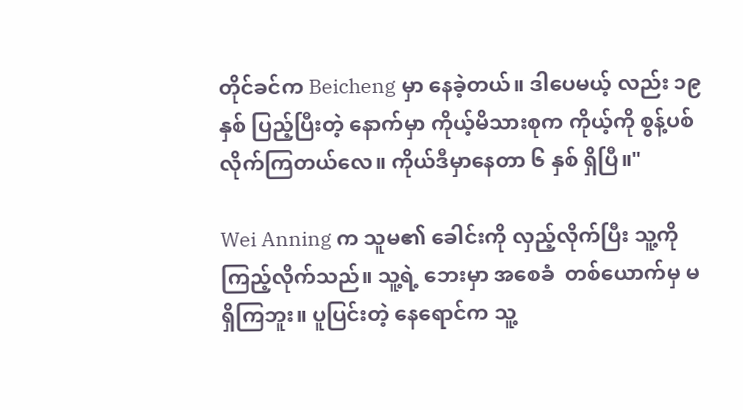တိုင်ခင်က Beicheng မှာ နေခဲ့တယ်။ ဒါပေမယ့် လည်း ၁၉နှစ် ပြည့်ပြီးတဲ့ နောက်မှာ ကိုယ့်မိသားစုက ကိုယ့်ကို စွန့်ပစ်လိုက်ကြတယ်လေ။ ကိုယ်ဒီမှာနေတာ ၆ နှစ် ရှိပြီ။"

Wei Anning က သူမ၏ ခေါင်းကို လှည့်လိုက်ပြီး သူ့ကို ကြည့်လိုက်သည်။ သူ့ရဲ့ ဘေးမှာ အစေခံ  တစ်ယောက်မှ မရှိကြဘူး။ ပူပြင်းတဲ့ နေရောင်က သူ့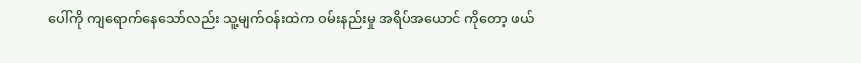ပေါ်ကို ကျရောက်နေသော်လည်း သူ့မျက်ဝန်းထဲက ဝမ်းနည်းမှု အရိပ်အယောင် ကိုတော့ ဖယ်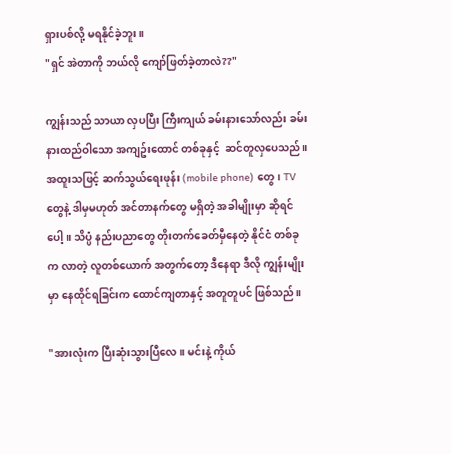ရှားပစ်လို့ မရနိုင်ခဲ့ဘူး။
"ရှင် အဲတာကို ဘယ်လို ကျော်ဖြတ်ခဲ့တာလဲ??"

ကျွန်းသည် သာယာ လှပပြီး ကြီးကျယ် ခမ်းနားသော်လည်း ခမ်းနားထည်ဝါသော အကျဥ်းထောင် တစ်ခုနှင့်  ဆင်တူလှပေသည်။ အထူးသဖြင့် ဆက်သွယ်ရေးဖုန်း (mobile phone) တွေ၊ TV တွေနဲ့ ဒါမှမဟုတ် အင်တာနက်တွေ မရှိတဲ့ အခါမျိုးမှာ ဆိုရင်ပေါ့။ သိပ္ပံ နည်းပညာတွေ တိုးတက်ခေတ်မှီနေတဲ့ နိုင်ငံ တစ်ခုက လာတဲ့ လူတစ်ယောက် အတွက်တော့ ဒီနေရာ ဒီလို ကျွန်းမျိုးမှာ နေထိုင်ရခြင်းက ထောင်ကျတာနှင့် အတူတူပင် ဖြစ်သည်။

"အားလုံးက ပြီးဆုံးသွားပြီလေ။ မင်းနဲ့ ကိုယ်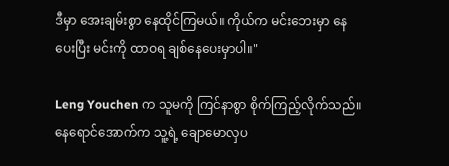ဒီမှာ အေးချမ်းစွာ နေထိုင်ကြမယ်။ ကိုယ်က မင်းဘေးမှာ နေပေးပြီး မင်းကို ထာဝရ ချစ်နေပေးမှာပါ။"

Leng Youchen က သူမကို ကြင်နာစွာ စိုက်ကြည့်လိုက်သည်။ နေရောင်အောက်က သူ့ရဲ့ ချောမောလှပ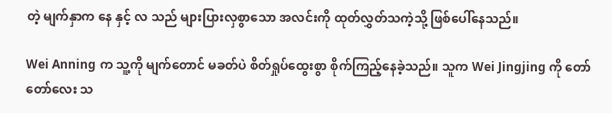တဲ့ မျက်နှာက နေ နှင့် လ သည် များပြားလှစွာသော အလင်းကို ထုတ်လွှတ်သကဲ့သို့ ဖြစ်ပေါ်နေသည်။

Wei Anning က သူ့ကို မျက်တောင် မခတ်ပဲ စိတ်ရှုပ်ထွေးစွာ စိုက်ကြည့်နေခဲ့သည်။ သူက Wei Jingjing ကို တော်တော်လေး သ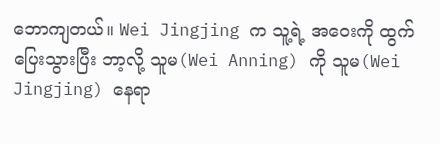ဘောကျတယ်။ Wei Jingjing က သူ့ရဲ့ အဝေးကို ထွက်ပြေးသွားပြီး ဘာ့လို့ သူမ(Wei Anning) ကို သူမ(Wei Jingjing) နေရာ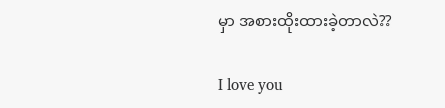မှာ အစားထိုးထားခဲ့တာလဲ??

I love you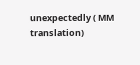unexpectedly ( MM translation)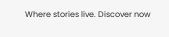Where stories live. Discover now